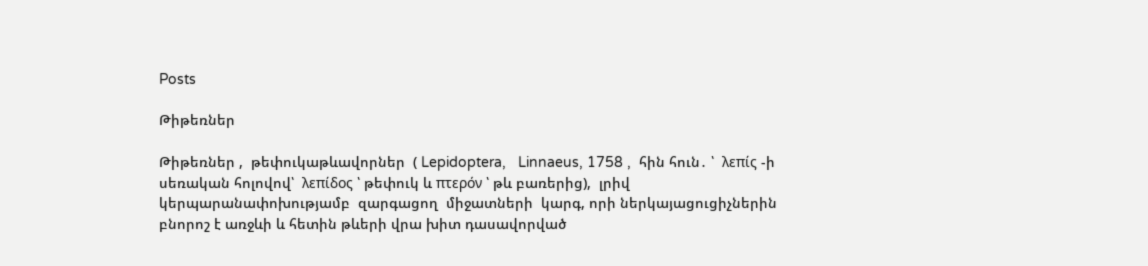Posts

Թիթեռներ

Թիթեռներ ,  թեփուկաթևավորներ  ( Lepidoptera,   Linnaeus, 1758 ,  հին հուն․ ՝  λεπίς -ի սեռական հոլովով՝  λεπίδος ՝ թեփուկ և πτερόν ՝ թև բառերից),  լրիվ կերպարանափոխությամբ  զարգացող  միջատների  կարգ, որի ներկայացուցիչներին բնորոշ է առջևի և հետին թևերի վրա խիտ դասավորված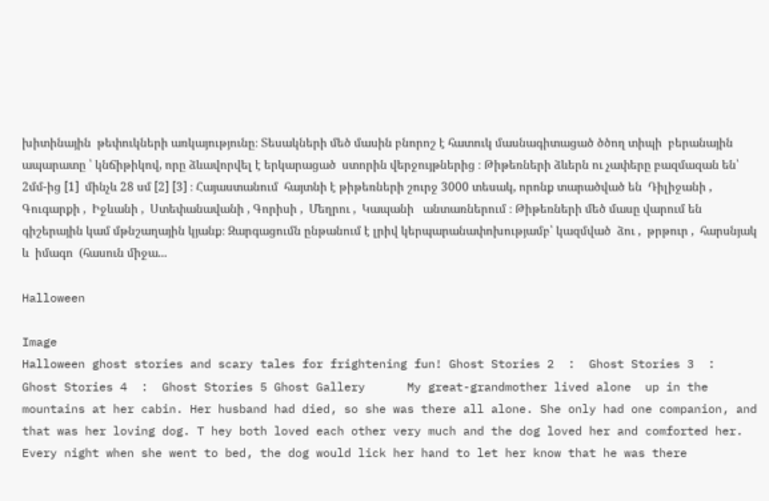խիտինային  թեփուկների առկայությունը։ Տեսակների մեծ մասին բնորոշ է հատուկ մասնագիտացած ծծող տիպի  բերանային ապարատը ՝ կնճիթիկով, որը ձևավորվել է երկարացած  ստորին վերջույթներից ։ Թիթեռների ձևերն ու չափերը բազմազան են՝ 2մմ-ից [1]  մինչև 28 սմ [2] [3] ։ Հայաստանում  հայտնի է թիթեռների շուրջ 3000 տեսակ, որոնք տարածված են  Դիլիջանի ,  Գուգարքի ,  Իջևանի ,  Ստեփանավանի , Գորիսի ,  Մեղրու ,  Կապանի   անտառներում ։ Թիթեռների մեծ մասը վարում են գիշերային կամ մթնշաղային կյանք։ Զարգացումն ընթանում է լրիվ կերպարանափոխությամբ՝ կազմված  ձու ,  թրթուր ,  հարսնյակ  և  իմագո  (հասուն միջա...

Halloween

Image
Halloween ghost stories and scary tales for frightening fun! Ghost Stories 2  :  Ghost Stories 3  :  Ghost Stories 4  :  Ghost Stories 5 Ghost Gallery      My great-grandmother lived alone  up in the mountains at her cabin. Her husband had died, so she was there all alone. She only had one companion, and that was her loving dog. T hey both loved each other very much and the dog loved her and comforted her. Every night when she went to bed, the dog would lick her hand to let her know that he was there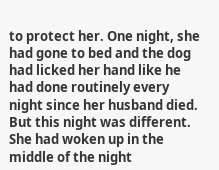to protect her. One night, she had gone to bed and the dog had licked her hand like he had done routinely every night since her husband died. But this night was different. She had woken up in the middle of the night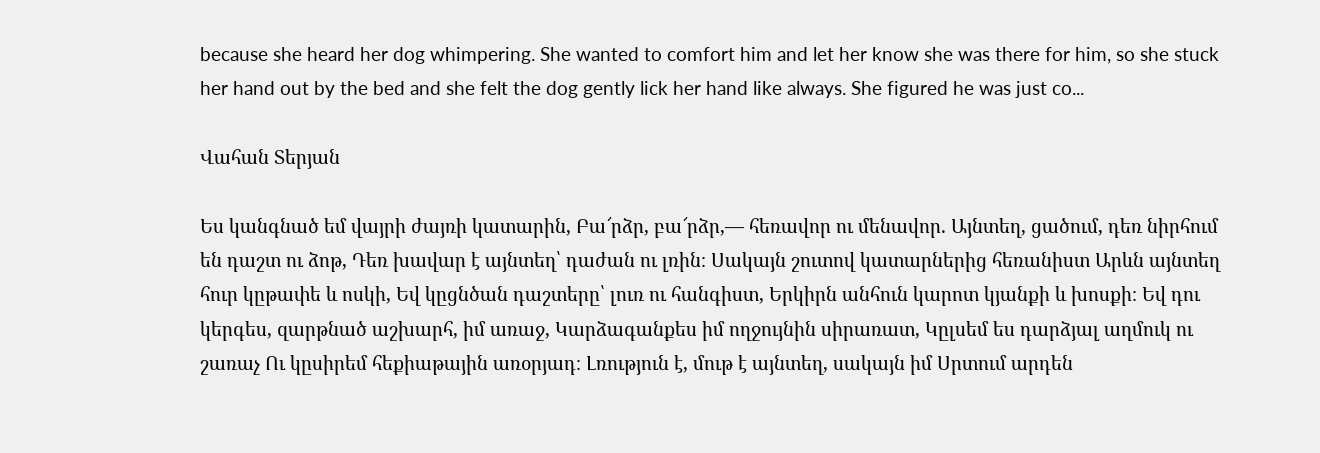because she heard her dog whimpering. She wanted to comfort him and let her know she was there for him, so she stuck her hand out by the bed and she felt the dog gently lick her hand like always. She figured he was just co...

Վահան Տերյան

Ես կանգնած եմ վայրի ժայռի կատարին, Բա՜րձր, բա՜րձր,— հեռավոր ու մենավոր. Այնտեղ, ցածում, դեռ նիրհում են դաշտ ու ձոթ, Դեռ խավար է այնտեղ՝ դաժան ու լռին։ Սակայն շուտով կատարներից հեռանիստ Արևն այնտեղ հուր կըթափե և ոսկի, Եվ կըցնծան դաշտերը՝ լուռ ու հանգիստ, Երկիրն անհուն կարոտ կյանքի և խոսքի։ Եվ դու կերգես, զարթնած աշխարհ, իմ առաջ, Կարձագանքես իմ ողջույնին սիրառատ, Կըլսեմ ես դարձյալ աղմուկ ու շառաչ Ու կըսիրեմ հեքիաթային առօրյադ։ Լռություն է, մութ է այնտեղ, սակայն իմ Սրտում արդեն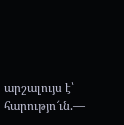արշալույս է՝ հարությո՜ւն.—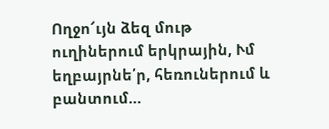Ողջո՜ւյն ձեզ մութ ուղիներում երկրային, Ւմ եղբայրնե՛ր, հեռուներում և բանտում…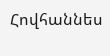Հովհաննես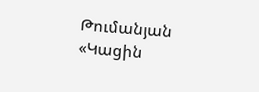Թումանյան «Կացին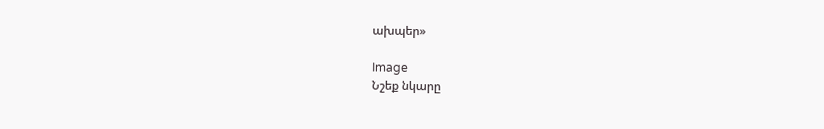ախպեր»

Image
Նշեք նկարը